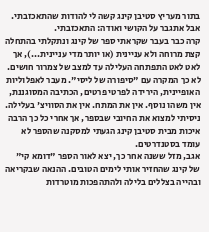בתור מעריץ סטיבן קינג קשה לי להודות שהתאכזבתי. אבל אתגבר על הקושי ואודה: התאכזבתי.
קרה כבר בעבר שקראתי ספר של קינג ונתקלתי בהתחלה קצת מרוחה ולא עניינית (או יותר מדי עניינית...), אך לאט לאט התפתחה העלילה עד למצב של צמרור חושים. לא כך המקרה עם "סיפורה של ליסי". מעבר לאפלוליות האופיינית, הירידה לפרטי פרטים, הכתיבה המסוגננת, אין משהו נוסף. אין את המתח. אין את הסוויצ' בעלילה. ניסיתי למצוא את החיובי שבספר, אך אחרי כל כך הרבה איכות מבית סטיבן קינג הגעתי למסקנה שהספר לא עומד בסטנדרטים.
אגב, מזל ששנה אחר כך, יצא לאור הספר "דומא קי" של קינג שהחזיר אותי לימים הטובים. ההנאה שבקריאה ובהייה בצללים בלילה ולהתהפכות מוטרדות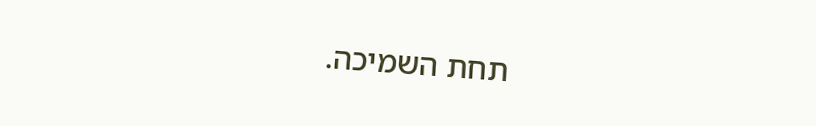תחת השמיכה.